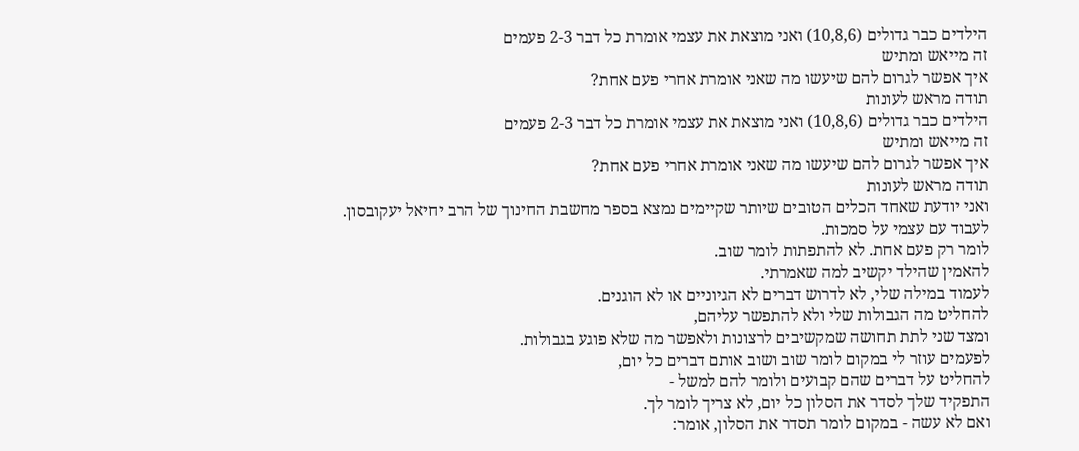הילדים כבר גדולים (10,8,6) ואני מוצאת את עצמי אומרת כל דבר 2-3 פעמים
זה מייאש ומתיש
איך אפשר לגרום להם שיעשו מה שאני אומרת אחרי פעם אחת?
תודה מראש לעונות
הילדים כבר גדולים (10,8,6) ואני מוצאת את עצמי אומרת כל דבר 2-3 פעמים
זה מייאש ומתיש
איך אפשר לגרום להם שיעשו מה שאני אומרת אחרי פעם אחת?
תודה מראש לעונות
ואני יודעת שאחד הכלים הטובים שיותר שקיימים נמצא בספר מחשבת החינוך של הרב יחיאל יעקובסון.
לעבוד עם עצמי על סמכות.
לומר רק פעם אחת. לא להתפתות לומר שוב.
להאמין שהילד יקשיב למה שאמרתי.
לעמוד במילה שלי, לא לדרוש דברים לא הגיוניים או לא הוגנים.
להחליט מה הגבולות שלי ולא להתפשר עליהם,
ומצד שני לתת תחושה שמקשיבים לרצונות ולאפשר מה שלא פוגע בגבולות.
לפעמים עוזר לי במקום לומר שוב ושוב אותם דברים כל יום,
להחליט על דברים שהם קבועים ולומר להם למשל -
התפקיד שלך לסדר את הסלון כל יום, לא צריך לומר לך.
ואם לא עשה - במקום לומר תסדר את הסלון, אומר: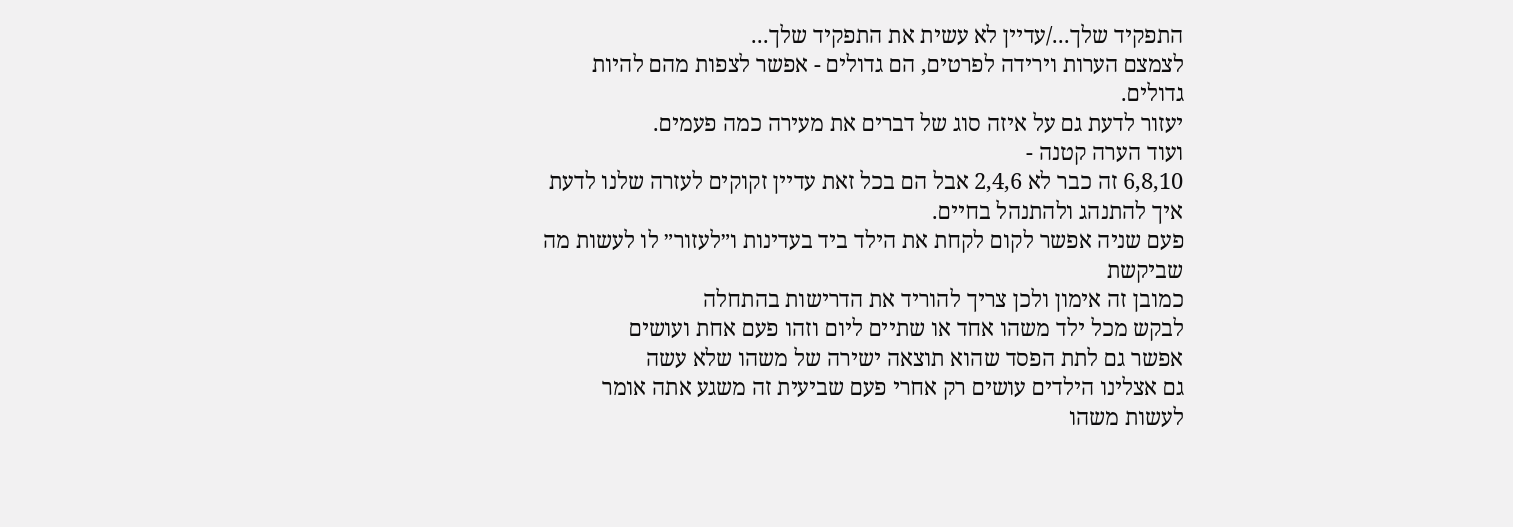התפקיד שלך.../עדיין לא עשית את התפקיד שלך...
לצמצם הערות וירידה לפרטים, הם גדולים - אפשר לצפות מהם להיות גדולים.
יעזור לדעת גם על איזה סוג של דברים את מעירה כמה פעמים.
ועוד הערה קטנה -
6,8,10 זה כבר לא 2,4,6 אבל הם בכל זאת עדיין זקוקים לעזרה שלנו לדעת איך להתנהג ולהתנהל בחיים.
פעם שניה אפשר לקום לקחת את הילד ביד בעדינות ו״לעזור״ לו לעשות מה שביקשת
כמובן זה אימון ולכן צריך להוריד את הדרישות בהתחלה
לבקש מכל ילד משהו אחד או שתיים ליום וזהו פעם אחת ועושים
אפשר גם לתת הפסד שהוא תוצאה ישירה של משהו שלא עשה
גם אצלינו הילדים עושים רק אחרי פעם שביעית זה משגע אתה אומר לעשות משהו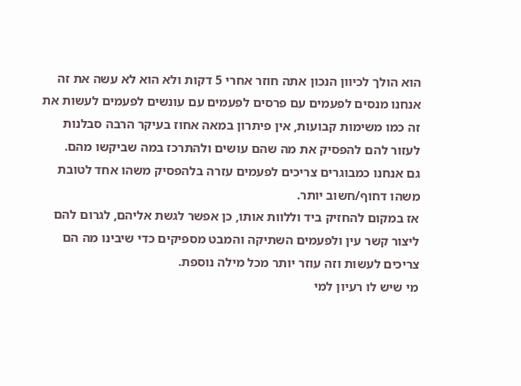הוא הולך לכיוון הנכון אתה חוזר אחרי 5 דקות ולא הוא לא עשה את זה אנחנו מנסים לפעמים עם פרסים לפעמים עם עונשים לפעמים לעשות את זה כמו משימות קבועות, אין פיתרון במאה אחוז בעיקר הרבה סבלנות
לעזור להם להפסיק את מה שהם עושים ולהתרכז במה שביקשו מהם.
גם אנחנו כמבוגרים צריכים לפעמים עזרה בלהפסיק משהו אחד לטובת משהו דחוף/חשוב יותר.
אז במקום להחזיק ביד וללוות אותו, כן אפשר לגשת אליהם, לגרום להם ליצור קשר עין ולפעמים השתיקה והמבט מספיקים כדי שיבינו מה הם צריכים לעשות וזה עוזר יותר מכל מילה נוספת.
מי שיש לו רעיון למי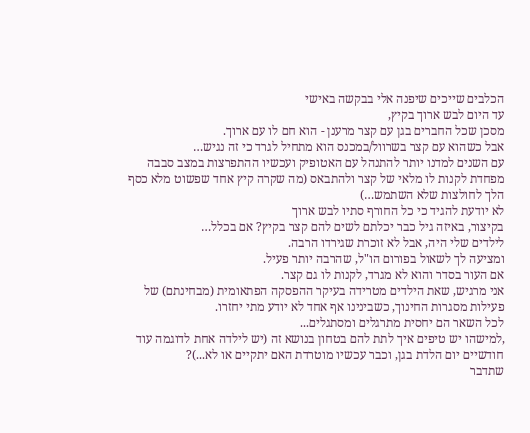הכלבים שייכים שיפנה אלי בבקשה באישי
עד היום לבש ארוך בקיץ,
מסכן שכל החברים בגן עם קצר מרענן - הוא חם לו עם ארוך.
אבל כשהוא עם קצר בשרוול/במכנס הוא מתחיל לגרד כי זה נגיש…
עם השנים למדנו יותר להתנהל עם האטופיק ועכשיו ההתפרצות במצב סבבה
מפחדת לקנות לו מלאי של קצר ולהתבאס (מה שקרה קיץ אחד שפשוט מלא כסף הלך לחולצות שלא השתמש…)
לא יודעת להגיד כי כל החורף סתיו לבש ארוך
בקיצור, באיזה גיל כבר יכלתם לשים להם קצר בקיץ? אם בכלל…
לילדים שלי היה, אבל לא זוכרת שגירדו הרבה.
ומציעה לך לשאול בפורום הו"ל, שהרבה יותר פעיל.
אם העור בסדר והוא לא מגרד, לקנות לו גם קצר.
אני מרגיש, שאת הילדים מטרידה בעיקר ההפסקה הפתאומית (מבחינתם) של פעילות מסגרות החינוך, כשבינינו אף אחד לא יודע מתי יחזרו.
לכל השאר הם יחסית מתרגלים ומסתגלים...
,למישהו יש טיפים איך לתת להם בטחון בנושא זה (יש לילדה אחת לדוגמה עוד חודשיים יום הלדת בגן, וכבר עכשיו מוטרדת האם יתקיים או לא...)?
שתדבר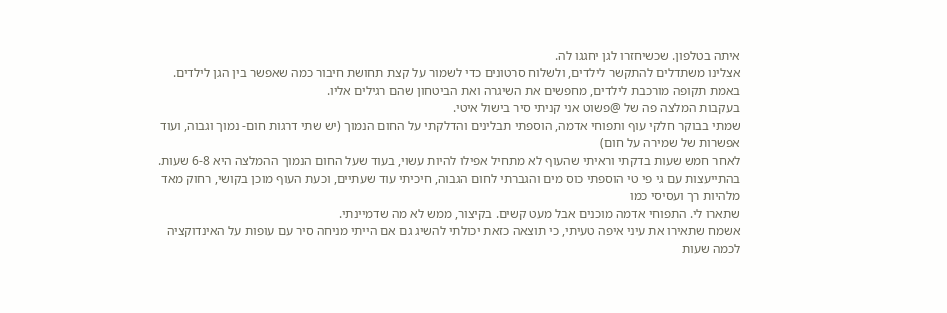איתה בטלפון. שכשיחזרו לגן יחגגו לה.
אצלינו משתדלים להתקשר לילדים, ולשלוח סרטונים כדי לשמור על קצת תחושת חיבור כמה שאפשר בין הגן לילדים.
באמת תקופה מורכבת לילדים, מחפשים את השיגרה ואת הביטחון שהם רגילים אליו.
בעקבות המלצה פה של @פשוט אני קניתי סיר בישול איטי.
שמתי בבוקר חלקי עוף ותפוחי אדמה, הוספתי תבלינים והדלקתי על החום הנמוך (יש שתי דרגות חום- נמוך וגבוה, ועוד אפשרות של שמירה על חום)
לאחר חמש שעות בדקתי וראיתי שהעוף לא מתחיל אפילו להיות עשוי, בעוד שעל החום הנמוך ההמלצה היא 6-8 שעות.
בהתייעצות עם גי פי טי הוספתי כוס מים והגברתי לחום הגבוה, חיכיתי עוד שעתיים, וכעת העוף מוכן בקושי, רחוק מאד מלהיות רך ועסיסי כמו
שתארו לי. התפוחי אדמה מוכנים אבל מעט קשים. בקיצור, ממש לא מה שדמיינתי.
אשמח שתאירו את עיני איפה טעיתי, כי תוצאה כזאת יכולתי להשיג גם אם הייתי מניחה סיר עם עופות על האינדוקציה לכמה שעות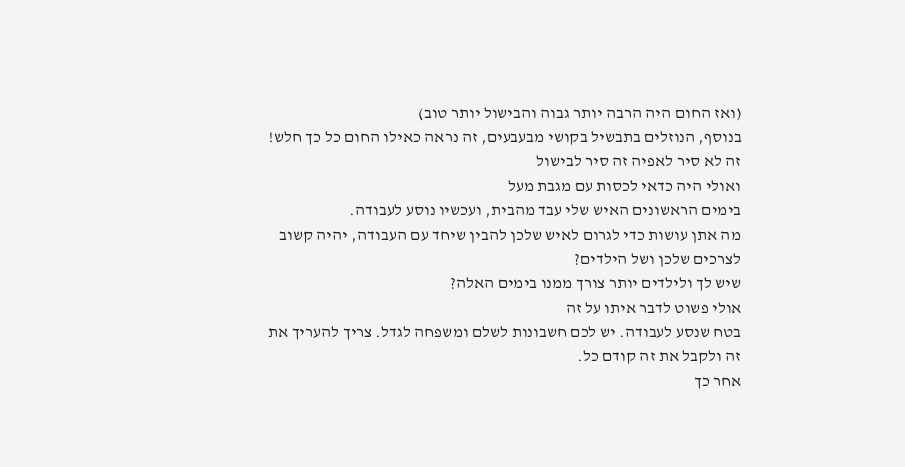(ואז החום היה הרבה יותר גבוה והבישול יותר טוב)
בנוסף, הנוזלים בתבשיל בקושי מבעבעים, זה נראה כאילו החום כל כך חלש!
זה לא סיר לאפיה זה סיר לבישול
ואולי היה כדאי לכסות עם מגבת מעל
בימים הראשונים האיש שלי עבד מהבית, ועכשיו נוסע לעבודה.
מה אתן עושות כדי לגרום לאיש שלכן להבין שיחד עם העבודה, יהיה קשוב לצרכים שלכן ושל הילדים?
שיש לך ולילדים יותר צורך ממנו בימים האלה?
אולי פשוט לדבר איתו על זה
בטח שנסע לעבודה. יש לכם חשבונות לשלם ומשפחה לגדל. צריך להעריך את זה ולקבל את זה קודם כל.
אחר כך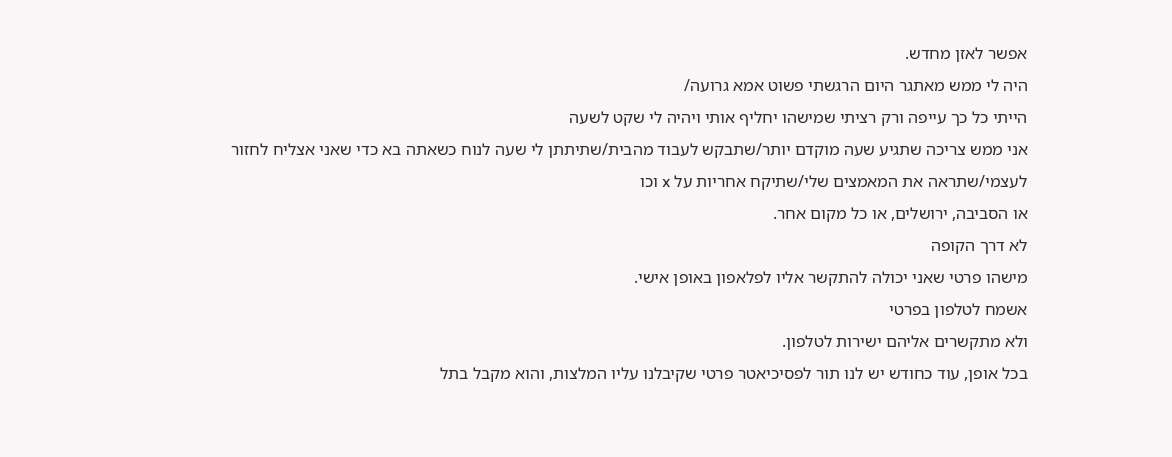אפשר לאזן מחדש.
היה לי ממש מאתגר היום הרגשתי פשוט אמא גרועה/
הייתי כל כך עייפה ורק רציתי שמישהו יחליף אותי ויהיה לי שקט לשעה
אני ממש צריכה שתגיע שעה מוקדם יותר/שתבקש לעבוד מהבית/שתיתתן לי שעה לנוח כשאתה בא כדי שאני אצליח לחזור לעצמי/שתראה את המאמצים שלי/שתיקח אחריות על x וכו
או הסביבה, ירושלים, או כל מקום אחר.
לא דרך הקופה
מישהו פרטי שאני יכולה להתקשר אליו לפלאפון באופן אישי.
אשמח לטלפון בפרטי
ולא מתקשרים אליהם ישירות לטלפון.
בכל אופן, עוד כחודש יש לנו תור לפסיכיאטר פרטי שקיבלנו עליו המלצות, והוא מקבל בתל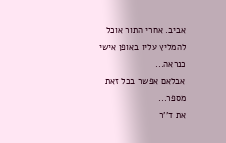אביב. אחרי התור אוכל להמליץ עליו באופן אישי כנראה...
אבלאם אפשר בכל זאת מספר...
את ד''ר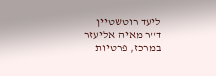ליעד רוטשטיין
ד''ר מאיה אליעזר
במרכז, פרטיות